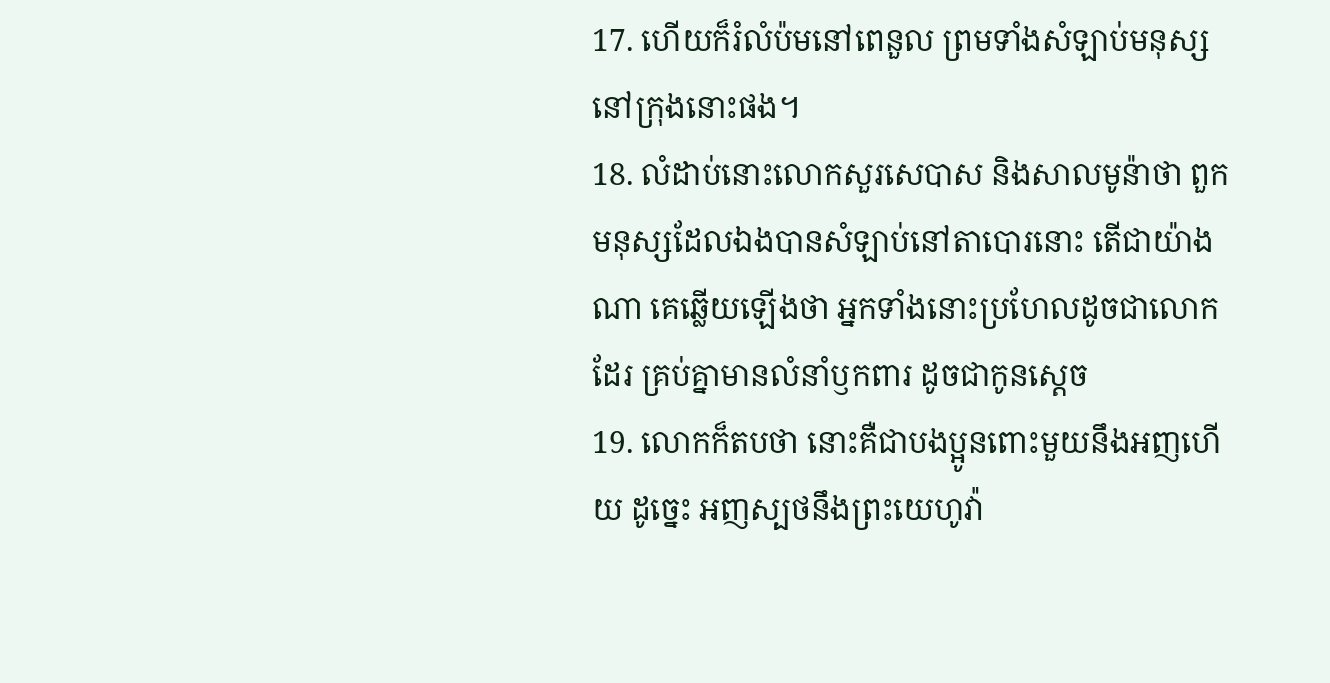17. ហើយក៏រំលំប៉មនៅពេនួល ព្រមទាំងសំឡាប់មនុស្សនៅក្រុងនោះផង។
18. លំដាប់នោះលោកសួរសេបាស និងសាលមូន៉ាថា ពួកមនុស្សដែលឯងបានសំឡាប់នៅតាបោរនោះ តើជាយ៉ាងណា គេឆ្លើយឡើងថា អ្នកទាំងនោះប្រហែលដូចជាលោកដែរ គ្រប់គ្នាមានលំនាំឫកពារ ដូចជាកូនស្តេច
19. លោកក៏តបថា នោះគឺជាបងប្អូនពោះមួយនឹងអញហើយ ដូច្នេះ អញស្បថនឹងព្រះយេហូវ៉ា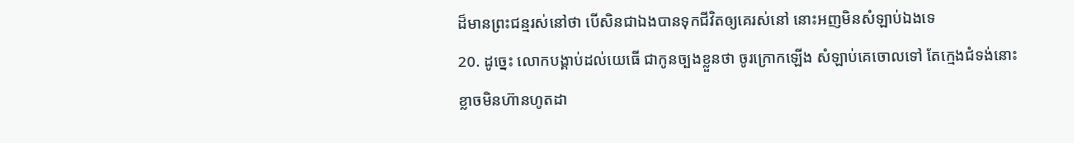ដ៏មានព្រះជន្មរស់នៅថា បើសិនជាឯងបានទុកជីវិតឲ្យគេរស់នៅ នោះអញមិនសំឡាប់ឯងទេ
20. ដូច្នេះ លោកបង្គាប់ដល់យេធើ ជាកូនច្បងខ្លួនថា ចូរក្រោកឡើង សំឡាប់គេចោលទៅ តែក្មេងជំទង់នោះខ្លាចមិនហ៊ានហូតដា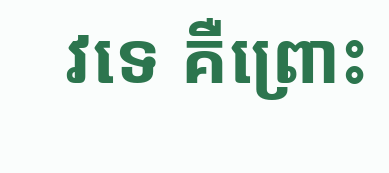វទេ គឺព្រោះ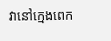វានៅក្មេងពេក